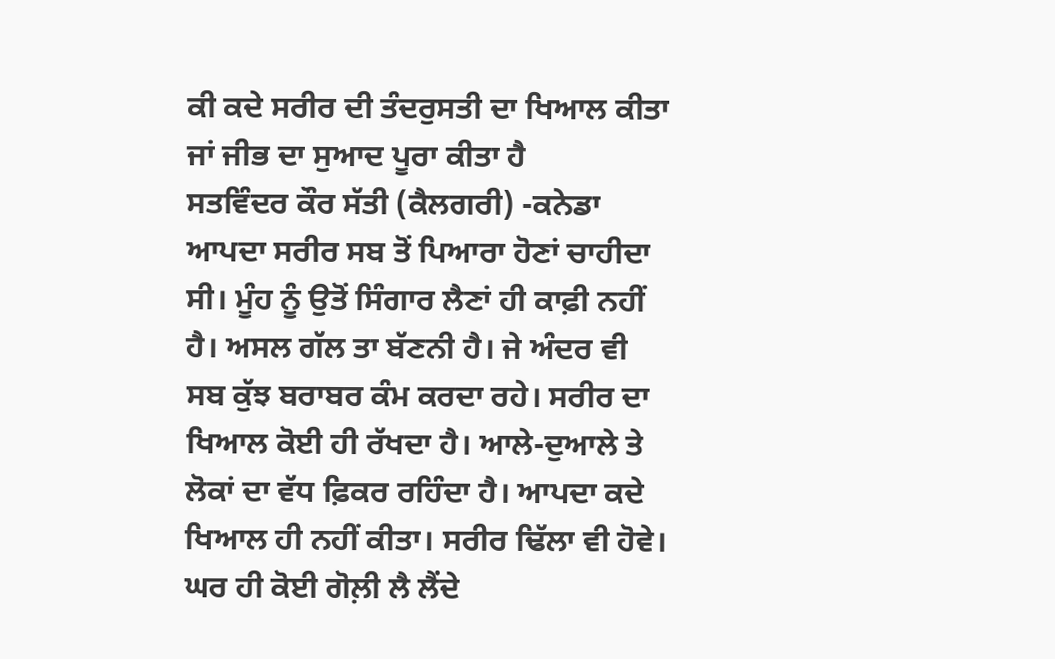ਕੀ ਕਦੇ ਸਰੀਰ ਦੀ ਤੰਦਰੁਸਤੀ ਦਾ ਖਿਆਲ ਕੀਤਾ ਜਾਂ ਜੀਭ ਦਾ ਸੁਆਦ ਪੂਰਾ ਕੀਤਾ ਹੈ
ਸਤਵਿੰਦਰ ਕੌਰ ਸੱਤੀ (ਕੈਲਗਰੀ) -ਕਨੇਡਾ
ਆਪਦਾ ਸਰੀਰ ਸਬ ਤੋਂ ਪਿਆਰਾ ਹੋਣਾਂ ਚਾਹੀਦਾ ਸੀ। ਮੂੰਹ ਨੂੰ ਉਤੋਂ ਸਿੰਗਾਰ ਲੈਣਾਂ ਹੀ ਕਾਫ਼ੀ ਨਹੀਂ ਹੈ। ਅਸਲ ਗੱਲ ਤਾ ਬੱਣਨੀ ਹੈ। ਜੇ ਅੰਦਰ ਵੀ ਸਬ ਕੁੱਝ ਬਰਾਬਰ ਕੰਮ ਕਰਦਾ ਰਹੇ। ਸਰੀਰ ਦਾ ਖਿਆਲ ਕੋਈ ਹੀ ਰੱਖਦਾ ਹੈ। ਆਲੇ-ਦੁਆਲੇ ਤੇ ਲੋਕਾਂ ਦਾ ਵੱਧ ਫ਼ਿਕਰ ਰਹਿੰਦਾ ਹੈ। ਆਪਦਾ ਕਦੇ ਖਿਆਲ ਹੀ ਨਹੀਂ ਕੀਤਾ। ਸਰੀਰ ਢਿੱਲਾ ਵੀ ਹੋਵੇ। ਘਰ ਹੀ ਕੋਈ ਗੋਲ਼ੀ ਲੈ ਲੈਂਦੇ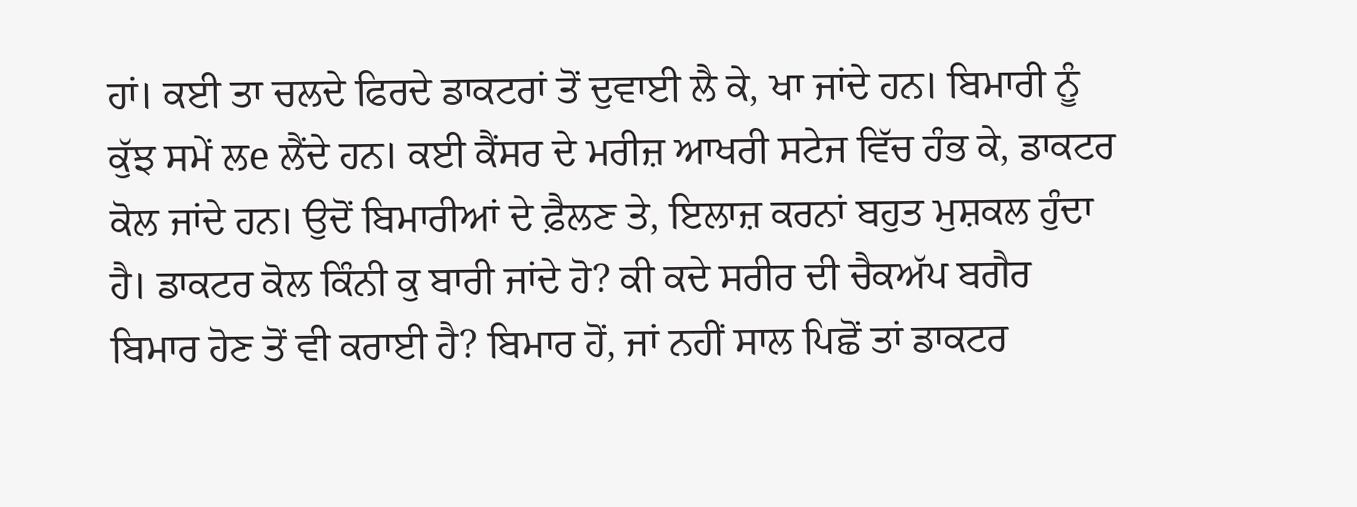ਹਾਂ। ਕਈ ਤਾ ਚਲਦੇ ਫਿਰਦੇ ਡਾਕਟਰਾਂ ਤੋਂ ਦੁਵਾਈ ਲੈ ਕੇ, ਖਾ ਜਾਂਦੇ ਹਨ। ਬਿਮਾਰੀ ਨੂੰ ਕੁੱਝ ਸਮੇਂ ਲe ਲੈਂਦੇ ਹਨ। ਕਈ ਕੈਂਸਰ ਦੇ ਮਰੀਜ਼ ਆਖਰੀ ਸਟੇਜ ਵਿੱਚ ਹੰਭ ਕੇ, ਡਾਕਟਰ ਕੋਲ ਜਾਂਦੇ ਹਨ। ਉਦੋਂ ਬਿਮਾਰੀਆਂ ਦੇ ਫ਼ੈਲਣ ਤੇ, ਇਲਾਜ਼ ਕਰਨਾਂ ਬਹੁਤ ਮੁਸ਼ਕਲ ਹੁੰਦਾ ਹੈ। ਡਾਕਟਰ ਕੋਲ ਕਿੰਨੀ ਕੁ ਬਾਰੀ ਜਾਂਦੇ ਹੋ? ਕੀ ਕਦੇ ਸਰੀਰ ਦੀ ਚੈਕਅੱਪ ਬਗੈਰ ਬਿਮਾਰ ਹੋਣ ਤੋਂ ਵੀ ਕਰਾਈ ਹੈ? ਬਿਮਾਰ ਹੋਂ, ਜਾਂ ਨਹੀਂ ਸਾਲ ਪਿਛੋਂ ਤਾਂ ਡਾਕਟਰ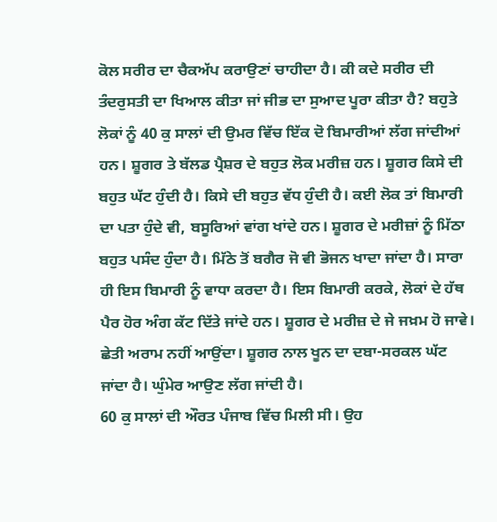ਕੋਲ ਸਰੀਰ ਦਾ ਚੈਕਅੱਪ ਕਰਾਉਣਾਂ ਚਾਹੀਦਾ ਹੈ। ਕੀ ਕਦੇ ਸਰੀਰ ਦੀ ਤੰਦਰੁਸਤੀ ਦਾ ਖਿਆਲ ਕੀਤਾ ਜਾਂ ਜੀਭ ਦਾ ਸੁਆਦ ਪੂਰਾ ਕੀਤਾ ਹੈ? ਬਹੁਤੇ ਲੋਕਾਂ ਨੂੰ 40 ਕੁ ਸਾਲਾਂ ਦੀ ਉਮਰ ਵਿੱਚ ਇੱਕ ਦੋ ਬਿਮਾਰੀਆਂ ਲੱਗ ਜਾਂਦੀਆਂ ਹਨ। ਸ਼ੂਗਰ ਤੇ ਬੱਲਡ ਪ੍ਰੈਸ਼ਰ ਦੇ ਬਹੁਤ ਲੋਕ ਮਰੀਜ਼ ਹਨ। ਸ਼ੂਗਰ ਕਿਸੇ ਦੀ ਬਹੁਤ ਘੱਟ ਹੁੰਦੀ ਹੈ। ਕਿਸੇ ਦੀ ਬਹੁਤ ਵੱਧ ਹੁੰਦੀ ਹੈ। ਕਈ ਲੋਕ ਤਾਂ ਬਿਮਾਰੀ ਦਾ ਪਤਾ ਹੁੰਦੇ ਵੀ, ਬਸੂਰਿਆਂ ਵਾਂਗ ਖਾਂਦੇ ਹਨ। ਸ਼ੂਗਰ ਦੇ ਮਰੀਜ਼ਾਂ ਨੂੰ ਮਿੱਠਾ ਬਹੁਤ ਪਸੰਦ ਹੁੰਦਾ ਹੈ। ਮਿੱਠੇ ਤੋਂ ਬਗੈਰ ਜੋ ਵੀ ਭੋਜਨ ਖਾਦਾ ਜਾਂਦਾ ਹੈ। ਸਾਰਾ ਹੀ ਇਸ ਬਿਮਾਰੀ ਨੂੰ ਵਾਧਾ ਕਰਦਾ ਹੈ। ਇਸ ਬਿਮਾਰੀ ਕਰਕੇ, ਲੋਕਾਂ ਦੇ ਹੱਥ ਪੈਰ ਹੋਰ ਅੰਗ ਕੱਟ ਦਿੱਤੇ ਜਾਂਦੇ ਹਨ। ਸ਼ੂਗਰ ਦੇ ਮਰੀਜ਼ ਦੇ ਜੇ ਜਖ਼ਮ ਹੋ ਜਾਵੇ। ਛੇਤੀ ਅਰਾਮ ਨਹੀਂ ਆਉਂਦਾ। ਸ਼ੂਗਰ ਨਾਲ ਖੂਨ ਦਾ ਦਬਾ-ਸਰਕਲ ਘੱਟ ਜਾਂਦਾ ਹੈ। ਘੁੰਮੇਰ ਆਉਣ ਲੱਗ ਜਾਂਦੀ ਹੈ।
60 ਕੁ ਸਾਲਾਂ ਦੀ ਔਰਤ ਪੰਜਾਬ ਵਿੱਚ ਮਿਲੀ ਸੀ। ਉਹ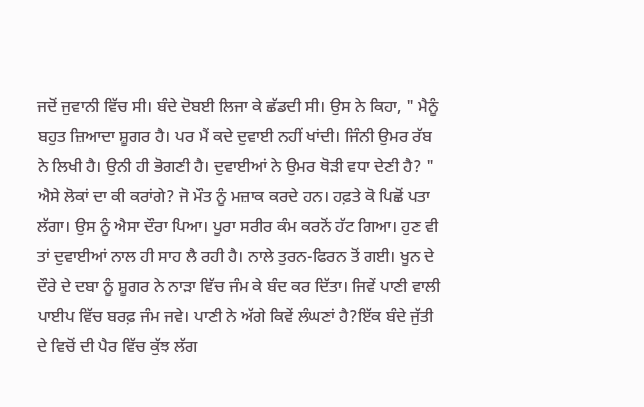ਜਦੋਂ ਜੁਵਾਨੀ ਵਿੱਚ ਸੀ। ਬੰਦੇ ਦੋਬਈ ਲਿਜਾ ਕੇ ਛੱਡਦੀ ਸੀ। ਉਸ ਨੇ ਕਿਹਾ, " ਮੈਨੂੰ ਬਹੁਤ ਜ਼ਿਆਦਾ ਸ਼ੂਗਰ ਹੈ। ਪਰ ਮੈਂ ਕਦੇ ਦੁਵਾਈ ਨਹੀਂ ਖਾਂਦੀ। ਜਿੰਨੀ ਉਮਰ ਰੱਬ ਨੇ ਲਿਖੀ ਹੈ। ਉਨੀ ਹੀ ਭੋਗਣੀ ਹੈ। ਦੁਵਾਈਆਂ ਨੇ ਉਮਰ ਥੋੜੀ ਵਧਾ ਦੇਣੀ ਹੈ? " ਐਸੇ ਲੋਕਾਂ ਦਾ ਕੀ ਕਰਾਂਗੇ? ਜੋ ਮੌਤ ਨੂੰ ਮਜ਼ਾਕ ਕਰਦੇ ਹਨ। ਹਫ਼ਤੇ ਕੋ ਪਿਛੋਂ ਪਤਾ ਲੱਗਾ। ਉਸ ਨੂੰ ਐਸਾ ਦੌਰਾ ਪਿਆ। ਪੂਰਾ ਸਰੀਰ ਕੰਮ ਕਰਨੋਂ ਹੱਟ ਗਿਆ। ਹੁਣ ਵੀ ਤਾਂ ਦੁਵਾਈਆਂ ਨਾਲ ਹੀ ਸਾਹ ਲੈ ਰਹੀ ਹੈ। ਨਾਲੇ ਤੁਰਨ-ਫਿਰਨ ਤੋਂ ਗਈ। ਖੂਨ ਦੇ ਦੌਰੇ ਦੇ ਦਬਾ ਨੂੰ ਸ਼ੂਗਰ ਨੇ ਨਾੜਾ ਵਿੱਚ ਜੰਮ ਕੇ ਬੰਦ ਕਰ ਦਿੱਤਾ। ਜਿਵੇਂ ਪਾਣੀ ਵਾਲੀ ਪਾਈਪ ਵਿੱਚ ਬਰਫ਼ ਜੰਮ ਜਵੇ। ਪਾਣੀ ਨੇ ਅੱਗੇ ਕਿਵੇਂ ਲੰਘਣਾਂ ਹੈ?ਇੱਕ ਬੰਦੇ ਜੁੱਤੀ ਦੇ ਵਿਚੋਂ ਦੀ ਪੈਰ ਵਿੱਚ ਕੁੱਝ ਲੱਗ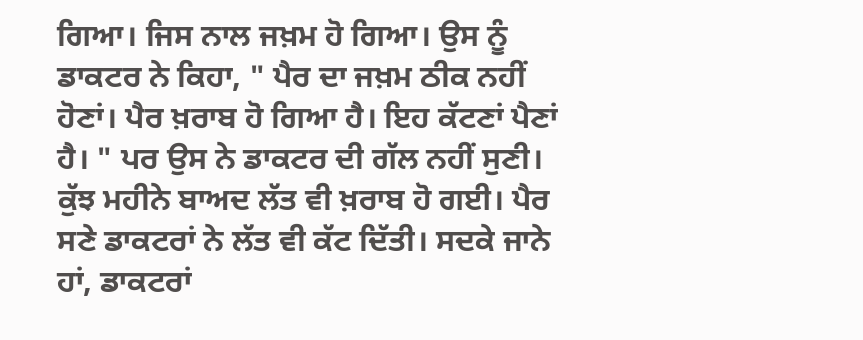ਗਿਆ। ਜਿਸ ਨਾਲ ਜਖ਼ਮ ਹੋ ਗਿਆ। ਉਸ ਨੂੰ ਡਾਕਟਰ ਨੇ ਕਿਹਾ, " ਪੈਰ ਦਾ ਜਖ਼ਮ ਠੀਕ ਨਹੀਂ ਹੋਣਾਂ। ਪੈਰ ਖ਼ਰਾਬ ਹੋ ਗਿਆ ਹੈ। ਇਹ ਕੱਟਣਾਂ ਪੈਣਾਂ ਹੈ। " ਪਰ ਉਸ ਨੇ ਡਾਕਟਰ ਦੀ ਗੱਲ ਨਹੀਂ ਸੁਣੀ। ਕੁੱਝ ਮਹੀਨੇ ਬਾਅਦ ਲੱਤ ਵੀ ਖ਼ਰਾਬ ਹੋ ਗਈ। ਪੈਰ ਸਣੇ ਡਾਕਟਰਾਂ ਨੇ ਲੱਤ ਵੀ ਕੱਟ ਦਿੱਤੀ। ਸਦਕੇ ਜਾਨੇ ਹਾਂ, ਡਾਕਟਰਾਂ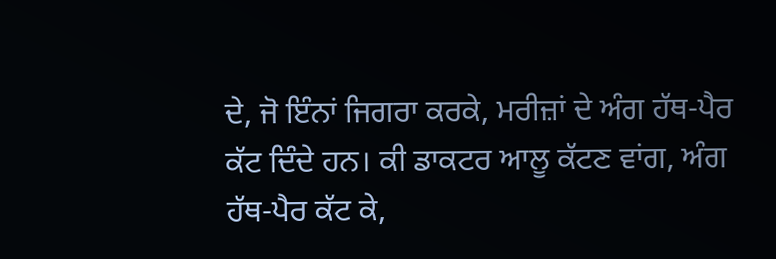ਦੇ, ਜੋ ਇੰਨਾਂ ਜਿਗਰਾ ਕਰਕੇ, ਮਰੀਜ਼ਾਂ ਦੇ ਅੰਗ ਹੱਥ-ਪੈਰ ਕੱਟ ਦਿੰਦੇ ਹਨ। ਕੀ ਡਾਕਟਰ ਆਲੂ ਕੱਟਣ ਵਾਂਗ, ਅੰਗ ਹੱਥ-ਪੈਰ ਕੱਟ ਕੇ,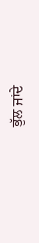ਭੁੱਲ ਜਾਂਦੇ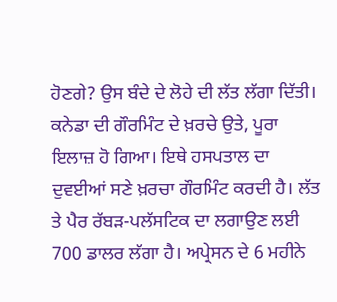ਹੋਣਗੇ? ਉਸ ਬੰਦੇ ਦੇ ਲੋਹੇ ਦੀ ਲੱਤ ਲੱਗਾ ਦਿੱਤੀ। ਕਨੇਡਾ ਦੀ ਗੌਰਮਿੰਟ ਦੇ ਖ਼ਰਚੇ ਉਤੇ, ਪੂਰਾ ਇਲਾਜ਼ ਹੋ ਗਿਆ। ਇਥੇ ਹਸਪਤਾਲ ਦਾ ਦੁਵਈਆਂ ਸਣੇ ਖ਼ਰਚਾ ਗੌਰਮਿੰਟ ਕਰਦੀ ਹੈ। ਲੱਤ ਤੇ ਪੈਰ ਰੱਬੜ-ਪਲੱਸਟਿਕ ਦਾ ਲਗਾਉਣ ਲਈ 700 ਡਾਲਰ ਲੱਗਾ ਹੈ। ਅਪ੍ਰੇਸਨ ਦੇ 6 ਮਹੀਨੇ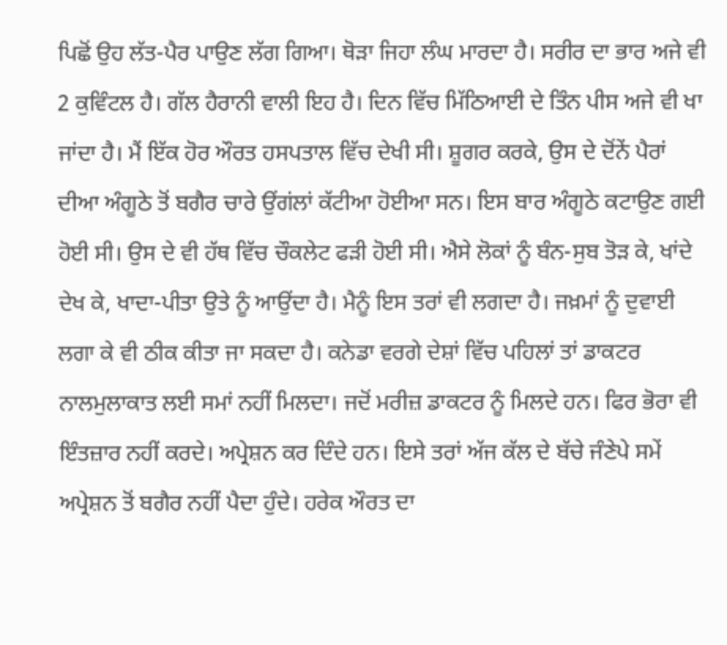ਪਿਛੋਂ ਉਹ ਲੱਤ-ਪੈਰ ਪਾਉਣ ਲੱਗ ਗਿਆ। ਥੋੜਾ ਜਿਹਾ ਲੰਘ ਮਾਰਦਾ ਹੈ। ਸਰੀਰ ਦਾ ਭਾਰ ਅਜੇ ਵੀ 2 ਕੁਵਿੰਟਲ ਹੈ। ਗੱਲ ਹੈਰਾਨੀ ਵਾਲੀ ਇਹ ਹੈ। ਦਿਨ ਵਿੱਚ ਮਿੱਠਿਆਈ ਦੇ ਤਿੰਨ ਪੀਸ ਅਜੇ ਵੀ ਖਾ ਜਾਂਦਾ ਹੈ। ਮੈਂ ਇੱਕ ਹੋਰ ਔਰਤ ਹਸਪਤਾਲ ਵਿੱਚ ਦੇਖੀ ਸੀ। ਸ਼ੂਗਰ ਕਰਕੇ, ਉਸ ਦੇ ਦੋਂਨੇਂ ਪੈਰਾਂ ਦੀਆ ਅੰਗੂਠੇ ਤੋਂ ਬਗੈਰ ਚਾਰੇ ਉਂਗਂਲਾਂ ਕੱਟੀਆ ਹੋਈਆ ਸਨ। ਇਸ ਬਾਰ ਅੰਗੂਠੇ ਕਟਾਉਣ ਗਈ ਹੋਈ ਸੀ। ਉਸ ਦੇ ਵੀ ਹੱਥ ਵਿੱਚ ਚੌਕਲੇਟ ਫੜੀ ਹੋਈ ਸੀ। ਐਸੇ ਲੋਕਾਂ ਨੂੰ ਬੰਨ-ਸੁਬ ਤੋੜ ਕੇ, ਖਾਂਦੇ ਦੇਖ ਕੇ, ਖਾਦਾ-ਪੀਤਾ ਉਤੇ ਨੂੰ ਆਉਂਦਾ ਹੈ। ਮੈਨੂੰ ਇਸ ਤਰਾਂ ਵੀ ਲਗਦਾ ਹੈ। ਜਖ਼ਮਾਂ ਨੂੰ ਦੁਵਾਈ ਲਗਾ ਕੇ ਵੀ ਠੀਕ ਕੀਤਾ ਜਾ ਸਕਦਾ ਹੈ। ਕਨੇਡਾ ਵਰਗੇ ਦੇਸ਼ਾਂ ਵਿੱਚ ਪਹਿਲਾਂ ਤਾਂ ਡਾਕਟਰ ਨਾਲਮੁਲਾਕਾਤ ਲਈ ਸਮਾਂ ਨਹੀਂ ਮਿਲਦਾ। ਜਦੋਂ ਮਰੀਜ਼ ਡਾਕਟਰ ਨੂੰ ਮਿਲਦੇ ਹਨ। ਫਿਰ ਭੋਰਾ ਵੀ ਇੰਤਜ਼ਾਰ ਨਹੀਂ ਕਰਦੇ। ਅਪ੍ਰੇਸ਼ਨ ਕਰ ਦਿੰਦੇ ਹਨ। ਇਸੇ ਤਰਾਂ ਅੱਜ ਕੱਲ ਦੇ ਬੱਚੇ ਜੰਣੇਪੇ ਸਮੇਂ ਅਪ੍ਰੇਸ਼ਨ ਤੋਂ ਬਗੈਰ ਨਹੀਂ ਪੈਦਾ ਹੁੰਦੇ। ਹਰੇਕ ਔਰਤ ਦਾ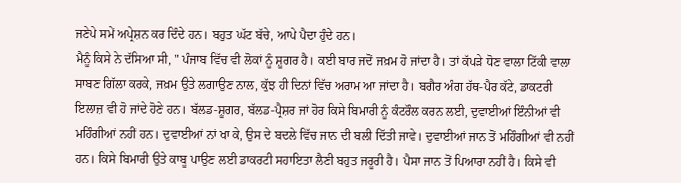ਜਣੇਪੇ ਸਮੇਂ ਅਪ੍ਰੇਸ਼ਨ ਕਰ ਦਿੰਦੇ ਹਨ। ਬਹੁਤ ਘੱਟ ਬੱਚੇ, ਆਪੇ ਪੈਦਾ ਹੁੰਦੇ ਹਨ।
ਮੈਨੂੰ ਕਿਸੇ ਨੇ ਦੱਸਿਆ ਸੀ, " ਪੰਜਾਬ ਵਿੱਚ ਵੀ ਲੋਕਾਂ ਨੂੰ ਸ਼ੂਗਰ ਹੈ। ਕਈ ਬਾਰ ਜਦੋਂ ਜਖ਼ਮ ਹੋ ਜਾਂਦਾ ਹੈ। ਤਾਂ ਕੱਪੜੇ ਧੋਣ ਵਾਲਾ ਟਿੱਕੀ ਵਾਲਾ ਸਾਬਣ ਗਿੱਲਾ ਕਰਕੇ, ਜਖ਼ਮ ਉਤੇ ਲਗਾਉਣ ਨਾਲ, ਕੁੱਝ ਹੀ ਦਿਨਾਂ ਵਿੱਚ ਅਰਾਮ ਆ ਜਾਂਦਾ ਹੈ। ਬਗੈਰ ਅੰਗ ਹੱਥ-ਪੈਰ ਕੱਟੇ, ਡਾਕਟਰੀ ਇਲਾਜ਼ ਵੀ ਹੋ ਜਾਂਦੇ ਹੋਣੇ ਹਨ। ਬੱਲਡ-ਸ਼ੂਗਰ, ਬੱਲਡ-ਪ੍ਰੈਸ਼ਰ ਜਾਂ ਹੋਰ ਕਿਸੇ ਬਿਮਾਰੀ ਨੂੰ ਕੰਟਰੌਲ ਕਰਨ ਲਈ, ਦੁਵਾਈਆਂ ਇੰਨੀਆਂ ਵੀ ਮਹਿੰਗੀਆਂ ਨਹੀਂ ਹਨ। ਦੁਵਾਈਆਂ ਨਾਂ ਖਾ ਕੇ, ਉਸ ਦੇ ਬਦਲੇ ਵਿੱਚ ਜਾਨ ਦੀ ਬਲੀ ਦਿੱਤੀ ਜਾਵੇ। ਦੁਵਾਈਆਂ ਜਾਨ ਤੋਂ ਮਹਿੰਗੀਆਂ ਵੀ ਨਹੀਂ ਹਨ। ਕਿਸੇ ਬਿਮਾਰੀ ਉਤੇ ਕਾਬੂ ਪਾਉਣ ਲਈ ਡਾਕਰਟੀ ਸਹਾਇਤਾ ਲੈਣੀ ਬਹੁਤ ਜਰੂਰੀ ਹੈ। ਪੈਸਾ ਜਾਨ ਤੋਂ ਪਿਆਰਾ ਨਹੀਂ ਹੈ। ਕਿਸੇ ਵੀ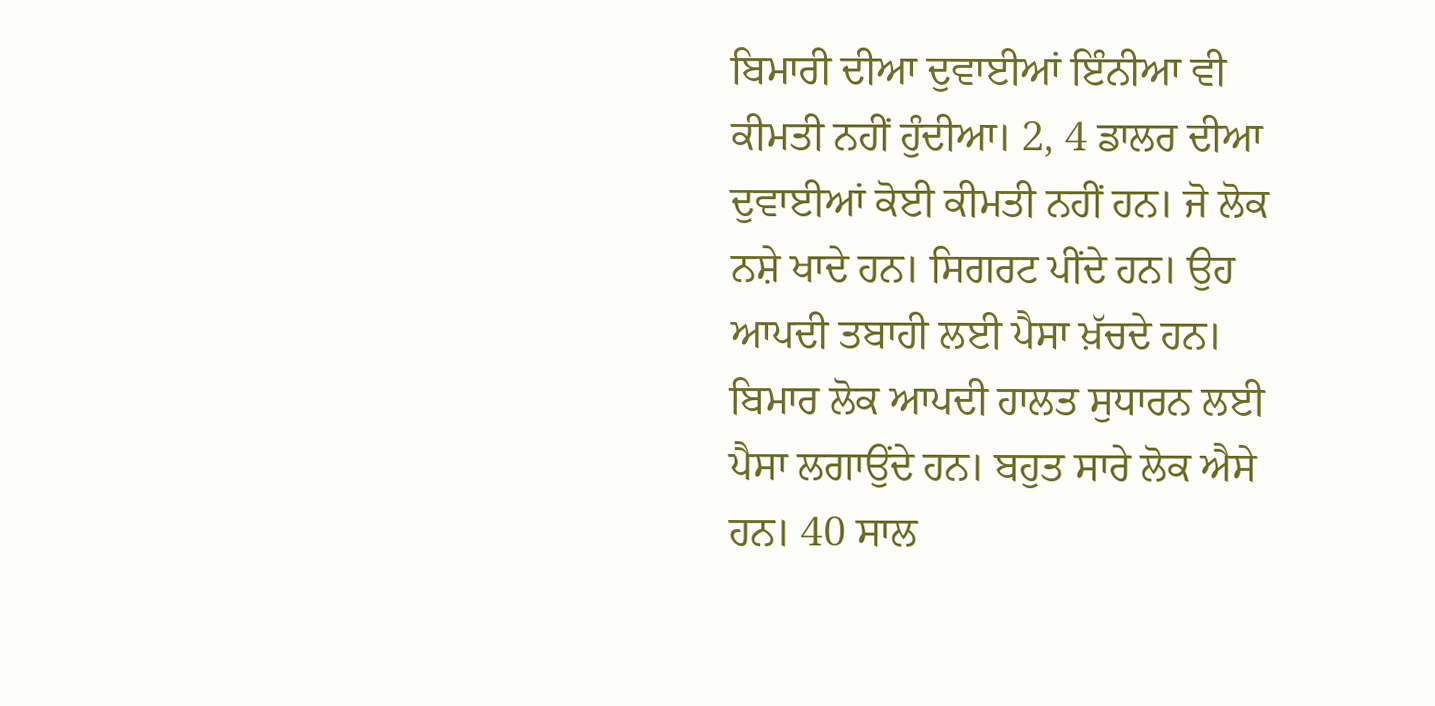ਬਿਮਾਰੀ ਦੀਆ ਦੁਵਾਈਆਂ ਇੰਨੀਆ ਵੀ ਕੀਮਤੀ ਨਹੀਂ ਹੁੰਦੀਆ। 2, 4 ਡਾਲਰ ਦੀਆ ਦੁਵਾਈਆਂ ਕੋਈ ਕੀਮਤੀ ਨਹੀਂ ਹਨ। ਜੋ ਲੋਕ ਨਸ਼ੇ ਖਾਦੇ ਹਨ। ਸਿਗਰਟ ਪੀਂਦੇ ਹਨ। ਉਹ ਆਪਦੀ ਤਬਾਹੀ ਲਈ ਪੈਸਾ ਖ਼ੱਚਦੇ ਹਨ। ਬਿਮਾਰ ਲੋਕ ਆਪਦੀ ਹਾਲਤ ਸੁਧਾਰਨ ਲਈ ਪੈਸਾ ਲਗਾਉਂਦੇ ਹਨ। ਬਹੁਤ ਸਾਰੇ ਲੋਕ ਐਸੇ ਹਨ। 40 ਸਾਲ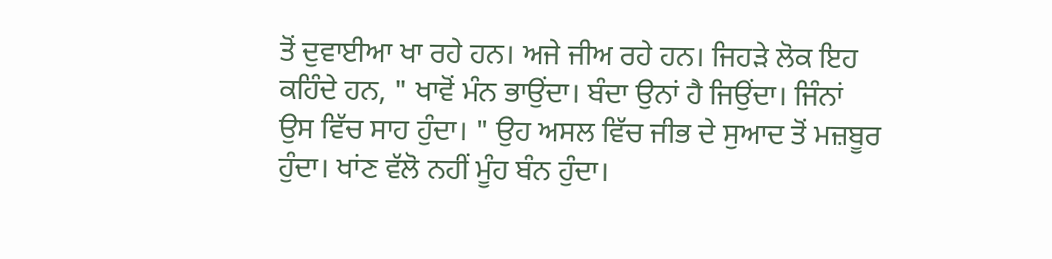ਤੋਂ ਦੁਵਾਈਆ ਖਾ ਰਹੇ ਹਨ। ਅਜੇ ਜੀਅ ਰਹੇ ਹਨ। ਜਿਹੜੇ ਲੋਕ ਇਹ ਕਹਿੰਦੇ ਹਨ, " ਖਾਵੋਂ ਮੰਨ ਭਾਉਂਦਾ। ਬੰਦਾ ਉਨਾਂ ਹੈ ਜਿਉਂਦਾ। ਜਿੰਨਾਂ ਉਸ ਵਿੱਚ ਸਾਹ ਹੁੰਦਾ। " ਉਹ ਅਸਲ ਵਿੱਚ ਜੀਭ ਦੇ ਸੁਆਦ ਤੋਂ ਮਜ਼ਬੂਰ ਹੁੰਦਾ। ਖਾਂਣ ਵੱਲੋ ਨਹੀਂ ਮੂੰਹ ਬੰਨ ਹੁੰਦਾ।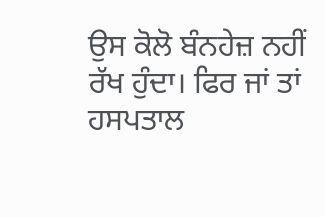ਉਸ ਕੋਲੋ ਬੰਨਹੇਜ਼ ਨਹੀਂ ਰੱਖ ਹੁੰਦਾ। ਫਿਰ ਜਾਂ ਤਾਂ ਹਸਪਤਾਲ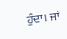ਹੁੰਦਾ। ਜਾਂ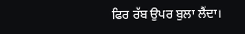ਫਿਰ ਰੱਬ ਉਪਰ ਬੁਲਾ ਲੈਂਦਾ।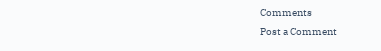Comments
Post a Comment